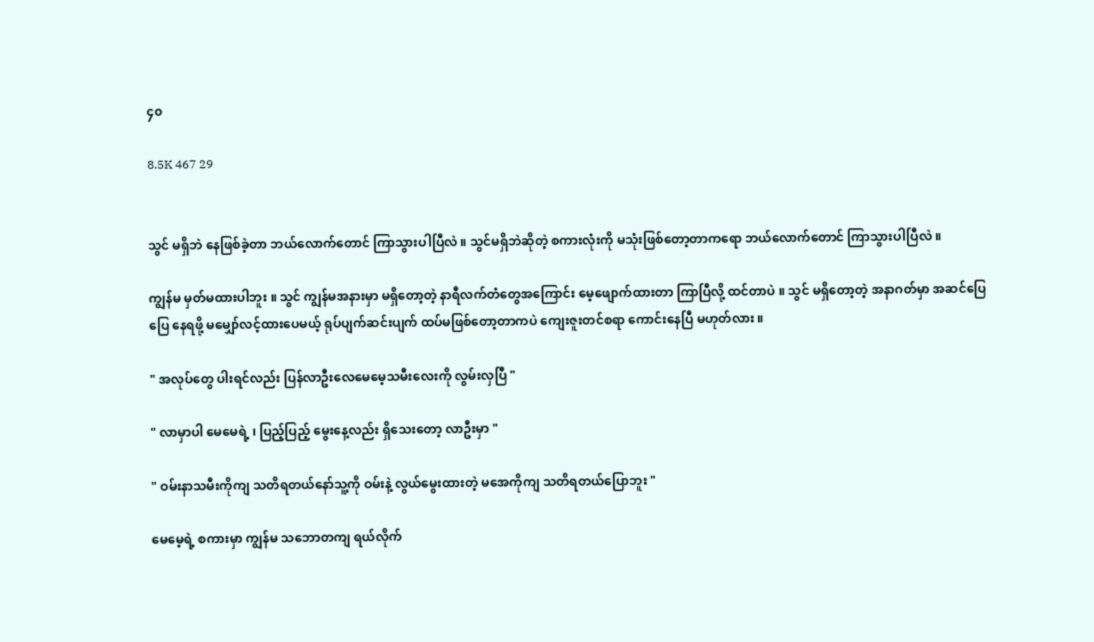၄၀

8.5K 467 29


သွင် မရှိဘဲ နေဖြစ်ခဲ့တာ ဘယ်လောက်တောင် ကြာသွားပါပြီလဲ ။ သွင်မရှိဘဲဆိုတဲ့ စကားလုံးကို မသုံးဖြစ်တော့တာကရော ဘယ်လောက်တောင် ကြာသွားပါပြီလဲ ။

ကျွန်မ မှတ်မထားပါဘူး ။ သွင် ကျွန်မအနားမှာ မရှိတော့တဲ့ နာရီလက်တံတွေအကြောင်း မေ့ဖျောက်ထားတာ ကြာပြီလို့ ထင်တာပဲ ။ သွင် မရှိတော့တဲ့ အနာဂတ်မှာ အဆင်ပြေပြေ နေရဖို့ မမျှော်လင့်ထားပေမယ့် ရုပ်ပျက်ဆင်းပျက် ထပ်မဖြစ်တော့တာကပဲ ကျေးဇူးတင်စရာ ကောင်းနေပြီ မဟုတ်လား ။

" အလုပ်တွေ ပါးရင်လည်း ပြန်လာဦးလေမေမေ့သမီးလေးကို လွမ်းလှပြီ "

" လာမှာပါ မေမေရဲ့ ၊ ပြည့်ပြည့် မွေးနေ့လည်း ရှိသေးတော့ လာဦးမှာ "

" ဝမ်းနာသမီးကိုကျ သတိရတယ်နော်သူ့ကို ဝမ်းနဲ့ လွယ်မွေးထားတဲ့ မအေကိုကျ သတိရတယ်ပြောဘူး "

မေမေ့ရဲ့ စကားမှာ ကျွန်မ သဘောတကျ ရယ်လိုက်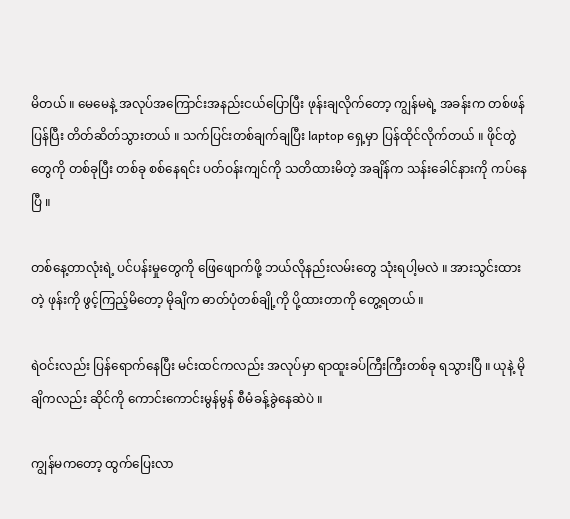မိတယ် ။ မေမေနဲ့ အလုပ်အကြောင်းအနည်းငယ်ပြောပြီး ဖုန်းချလိုက်တော့ ကျွန်မရဲ့ အခန်းက တစ်ဖန်ပြန်ပြီး တိတ်ဆိတ်သွားတယ် ။ သက်ပြင်းတစ်ချက်ချပြီး laptop ရှေ့မှာ ပြန်ထိုင်လိုက်တယ် ။ ဖိုင်တွဲတွေကို တစ်ခုပြီး တစ်ခု စစ်နေရင်း ပတ်ဝန်းကျင်ကို သတိထားမိတဲ့ အချိန်က သန်းခေါင်နားကို ကပ်နေပြီ ။

တစ်နေ့တာလုံးရဲ့ ပင်ပန်းမှုတွေကို ဖြေဖျောက်ဖို့ ဘယ်လိုနည်းလမ်းတွေ သုံးရပါ့မလဲ ။ အားသွင်းထားတဲ့ ဖုန်းကို ဖွင့်ကြည့်မိတော့ မိုချိက ဓာတ်ပုံတစ်ချို့ကို ပို့ထားတာကို တွေ့ရတယ် ။

ရဲဝင်းလည်း ပြန်ရောက်နေပြီး မင်းထင်ကလည်း အလုပ်မှာ ရာထူးခပ်ကြီးကြီးတစ်ခု ရသွားပြီ ။ ယုနဲ့ မိုချိကလည်း ဆိုင်ကို ကောင်းကောင်းမွန်မွန် စီမံခန့်ခွဲနေဆဲပဲ ။

ကျွန်မကတော့ ထွက်ပြေးလာ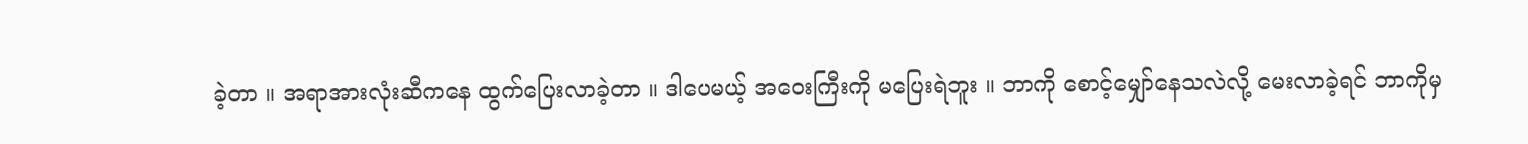ခဲ့တာ ။ အရာအားလုံးဆီကနေ ထွက်ပြေးလာခဲ့တာ ။ ဒါပေမယ့် အဝေးကြီးကို မပြေးရဲဘူး ။ ဘာကို စောင့်မျှော်နေသလဲလို့ မေးလာခဲ့ရင် ဘာကိုမှ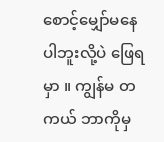စောင့်မျှော်မနေပါဘူးလို့ပဲ ဖြေရမှာ ။ ကျွန်မ တကယ် ဘာကိုမှ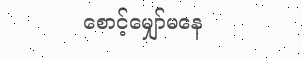စောင့်မျှော်မနေ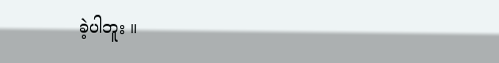ခဲ့ပါဘူး ။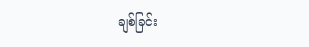ချစ်ခြင်း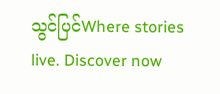သွင်ပြင်Where stories live. Discover now